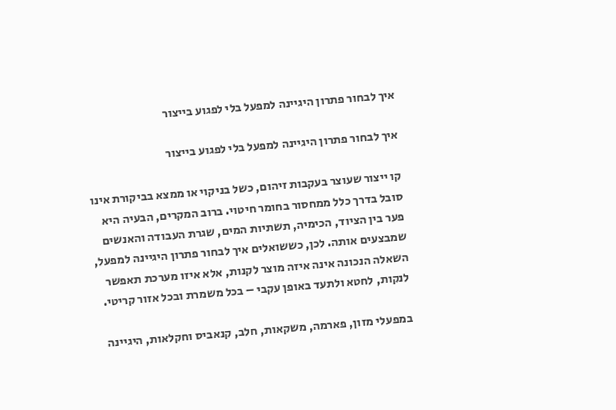איך לבחור פתרון היגיינה למפעל בלי לפגוע בייצור

איך לבחור פתרון היגיינה למפעל בלי לפגוע בייצור

קו ייצור שעוצר בעקבות זיהום, כשל בניקוי או ממצא בביקורת אינו סובל בדרך כלל ממחסור בחומר חיטוי. ברוב המקרים, הבעיה היא פער בין הציוד, הכימיה, תשתיות המים, שגרת העבודה והאנשים שמבצעים אותה. לכן, כששואלים איך לבחור פתרון היגיינה למפעל, השאלה הנכונה אינה איזה מוצר לקנות, אלא איזו מערכת תאפשר לנקות, לחטא ולתעד באופן עקבי – בכל משמרת ובכל אזור קריטי.

במפעלי מזון, פארמה, משקאות, חלב, קנאביס וחקלאות, היגיינה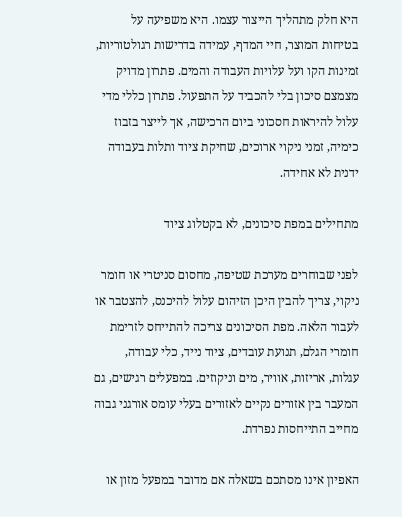היא חלק מתהליך הייצור עצמו. היא משפיעה על בטיחות המוצר, חיי המדף, עמידה בדרישות רגולטוריות, זמינות הקו ועל עלויות העבודה והמים. פתרון מדויק מצמצם סיכון בלי להכביד על התפעול. פתרון כללי מדי עלול להיראות חסכוני ביום הרכישה, אך לייצר בזבוז כימיה, זמני ניקוי ארוכים, שחיקת ציוד ותלות בעבודה ידנית לא אחידה.

מתחילים במפת סיכונים, לא בקטלוג ציוד

לפני שבוחרים מערכת שטיפה, מחסום סניטרי או חומר ניקוי, צריך להבין היכן הזיהום עלול להיכנס, להצטבר או לעבור הלאה. מפת הסיכונים צריכה להתייחס לזרימת חומרי הגלם, תנועת עובדים, ציוד נייד, כלי עבודה, עגלות, אריזות, אוויר, מים וניקוזים. במפעלים רגישים, גם המעבר בין אזורים נקיים לאזורים בעלי עומס אורגני גבוה מחייב התייחסות נפרדת.

האפיון אינו מסתכם בשאלה אם מדובר במפעל מזון או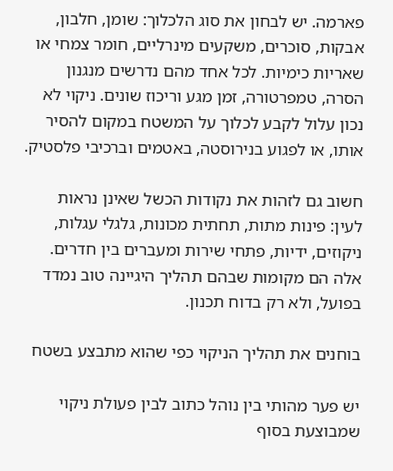פארמה. יש לבחון את סוג הלכלוך: שומן, חלבון, אבקות, סוכרים, משקעים מינרליים, חומר צמחי או שאריות כימיות. לכל אחד מהם נדרשים מנגנון הסרה, טמפרטורה, זמן מגע וריכוז שונים. ניקוי לא נכון עלול לקבע לכלוך על המשטח במקום להסיר אותו, או לפגוע בנירוסטה, באטמים וברכיבי פלסטיק.

חשוב גם לזהות את נקודות הכשל שאינן נראות לעין: פינות מתות, תחתית מכונות, גלגלי עגלות, ניקוזים, ידיות, פתחי שירות ומעברים בין חדרים. אלה הם מקומות שבהם תהליך היגיינה טוב נמדד בפועל, ולא רק בדוח תכנון.

בוחנים את תהליך הניקוי כפי שהוא מתבצע בשטח

יש פער מהותי בין נוהל כתוב לבין פעולת ניקוי שמבוצעת בסוף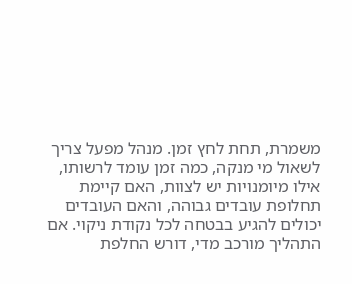משמרת, תחת לחץ זמן. מנהל מפעל צריך לשאול מי מנקה, כמה זמן עומד לרשותו, אילו מיומנויות יש לצוות, האם קיימת תחלופת עובדים גבוהה, והאם העובדים יכולים להגיע בבטחה לכל נקודת ניקוי. אם התהליך מורכב מדי, דורש החלפת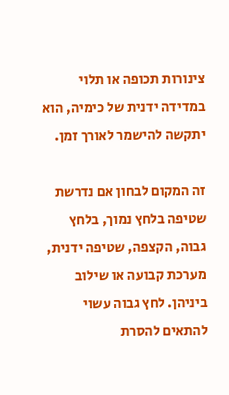צינורות תכופה או תלוי במדידה ידנית של כימיה, הוא יתקשה להישמר לאורך זמן.

זה המקום לבחון אם נדרשת שטיפה בלחץ נמוך, בלחץ גבוה, הקצפה, שטיפה ידנית, מערכת קבועה או שילוב ביניהן. לחץ גבוה עשוי להתאים להסרת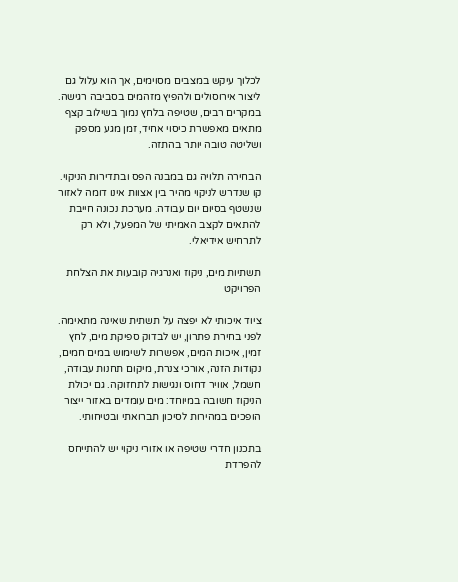לכלוך עיקש במצבים מסוימים, אך הוא עלול גם ליצור אירוסולים ולהפיץ מזהמים בסביבה רגישה. במקרים רבים, שטיפה בלחץ נמוך בשילוב קצף מתאים מאפשרת כיסוי אחיד, זמן מגע מספק ושליטה טובה יותר בהתזה.

הבחירה תלויה גם במבנה הפס ובתדירות הניקוי. קו שנדרש לניקוי מהיר בין אצוות אינו דומה לאזור שנשטף בסיום יום עבודה. מערכת נכונה חייבת להתאים לקצב האמיתי של המפעל, ולא רק לתרחיש אידיאלי.

תשתיות מים, ניקוז ואנרגיה קובעות את הצלחת הפרויקט

ציוד איכותי לא יפצה על תשתית שאינה מתאימה. לפני בחירת פתרון, יש לבדוק ספיקת מים, לחץ זמין, איכות המים, אפשרות לשימוש במים חמים, נקודות הזנה, אורכי צנרת, מיקום תחנות עבודה, חשמל, אוויר דחוס ונגישות לתחזוקה. גם יכולת הניקוז חשובה במיוחד: מים עומדים באזור ייצור הופכים במהירות לסיכון תברואתי ובטיחותי.

בתכנון חדרי שטיפה או אזורי ניקוי יש להתייחס להפרדת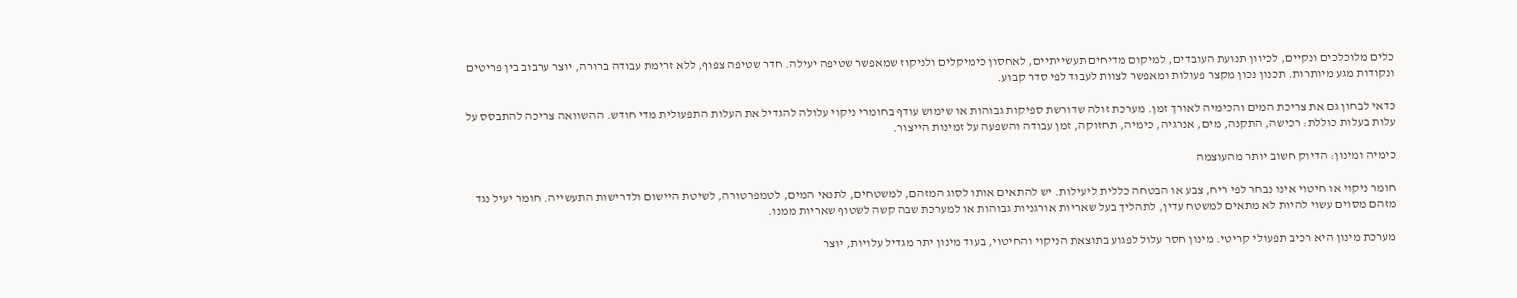כלים מלוכלכים ונקיים, לכיוון תנועת העובדים, למיקום מדיחים תעשייתיים, לאחסון כימיקלים ולניקוז שמאפשר שטיפה יעילה. חדר שטיפה צפוף, ללא זרימת עבודה ברורה, יוצר ערבוב בין פריטים ונקודות מגע מיותרות. תכנון נכון מקצר פעולות ומאפשר לצוות לעבוד לפי סדר קבוע.

כדאי לבחון גם את צריכת המים והכימיה לאורך זמן. מערכת זולה שדורשת ספיקות גבוהות או שימוש עודף בחומרי ניקוי עלולה להגדיל את העלות התפעולית מדי חודש. ההשוואה צריכה להתבסס על עלות בעלות כוללת: רכישה, התקנה, מים, אנרגיה, כימיה, תחזוקה, זמן עבודה והשפעה על זמינות הייצור.

כימיה ומינון: הדיוק חשוב יותר מהעוצמה

חומר ניקוי או חיטוי אינו נבחר לפי ריח, צבע או הבטחה כללית ליעילות. יש להתאים אותו לסוג המזהם, למשטחים, לתנאי המים, לטמפרטורה, לשיטת היישום ולדרישות התעשייה. חומר יעיל נגד מזהם מסוים עשוי להיות לא מתאים למשטח עדין, לתהליך בעל שאריות אורגניות גבוהות או למערכת שבה קשה לשטוף שאריות ממנו.

מערכת מינון היא רכיב תפעולי קריטי. מינון חסר עלול לפגוע בתוצאת הניקוי והחיטוי, בעוד מינון יתר מגדיל עלויות, יוצר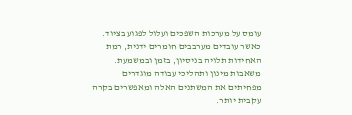עומס על מערכות השפכים ועלול לפגוע בציוד. כאשר עובדים מערבבים חומרים ידנית, רמת האחידות תלויה בניסיון, בזמן ובמשמעת. משאבות מינון ותהליכי עבודה מוגדרים מפחיתים את המשתנים האלה ומאפשרים בקרה עקבית יותר.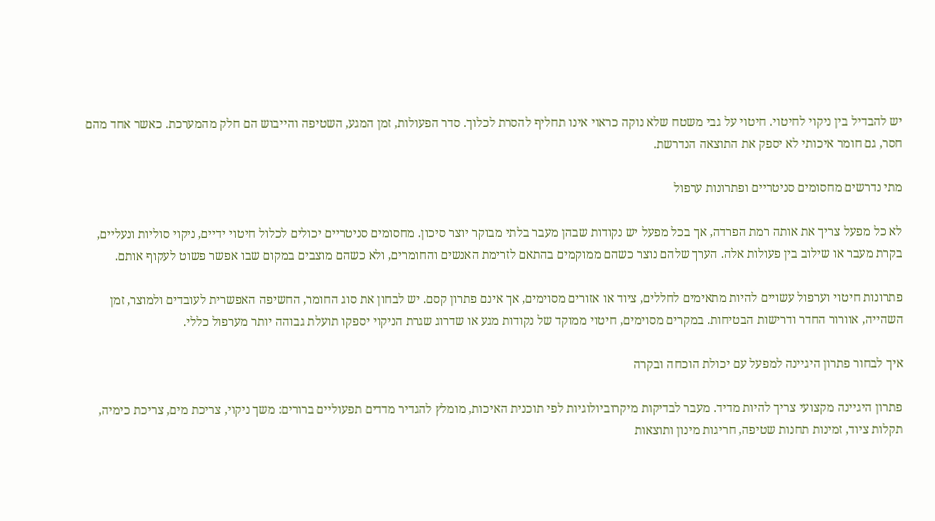יש להבדיל בין ניקוי לחיטוי. חיטוי על גבי משטח שלא נוקה כראוי אינו תחליף להסרת לכלוך. סדר הפעולות, זמן המגע, השטיפה והייבוש הם חלק מהמערכת. כאשר אחד מהם חסר, גם חומר איכותי לא יספק את התוצאה הנדרשת.

מתי נדרשים מחסומים סניטריים ופתרונות ערפול

לא כל מפעל צריך את אותה רמת הפרדה, אך בכל מפעל יש נקודות שבהן מעבר בלתי מבוקר יוצר סיכון. מחסומים סניטריים יכולים לכלול חיטוי ידיים, ניקוי סוליות ונעליים, בקרת מעבר או שילוב בין פעולות אלה. הערך שלהם נוצר כשהם ממוקמים בהתאם לזרימת האנשים והחומרים, ולא כשהם מוצבים במקום שבו אפשר פשוט לעקוף אותם.

פתרונות חיטוי וערפול עשויים להיות מתאימים לחללים, ציוד או אזורים מסוימים, אך אינם פתרון קסם. יש לבחון את סוג החומר, החשיפה האפשרית לעובדים ולמוצר, זמן השהייה, אוורור החדר ודרישות הבטיחות. במקרים מסוימים, חיטוי ממוקד של נקודות מגע או שדרוג שגרת הניקוי יספקו תועלת גבוהה יותר מערפול כללי.

איך לבחור פתרון היגיינה למפעל עם יכולת הוכחה ובקרה

פתרון היגיינה מקצועי צריך להיות מדיד. מעבר לבדיקות מיקרוביולוגיות לפי תוכנית האיכות, מומלץ להגדיר מדדים תפעוליים ברורים: משך ניקוי, צריכת מים, צריכת כימיה, תקלות ציוד, זמינות תחנות שטיפה, חריגות מינון ותוצאות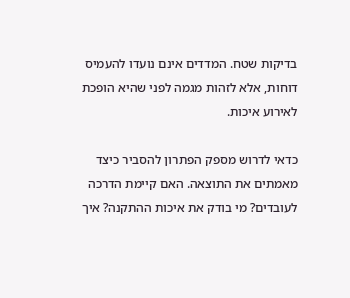בדיקות שטח. המדדים אינם נועדו להעמיס דוחות, אלא לזהות מגמה לפני שהיא הופכת לאירוע איכות.

כדאי לדרוש מספק הפתרון להסביר כיצד מאמתים את התוצאה. האם קיימת הדרכה לעובדים? מי בודק את איכות ההתקנה? איך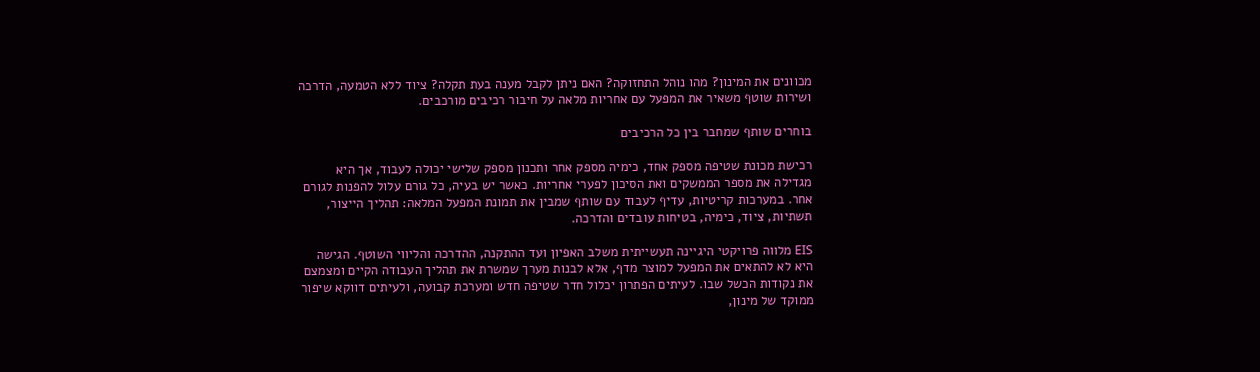מכוונים את המינון? מהו נוהל התחזוקה? האם ניתן לקבל מענה בעת תקלה? ציוד ללא הטמעה, הדרכה ושירות שוטף משאיר את המפעל עם אחריות מלאה על חיבור רכיבים מורכבים.

בוחרים שותף שמחבר בין כל הרכיבים

רכישת מכונת שטיפה מספק אחד, כימיה מספק אחר ותכנון מספק שלישי יכולה לעבוד, אך היא מגדילה את מספר הממשקים ואת הסיכון לפערי אחריות. כאשר יש בעיה, כל גורם עלול להפנות לגורם אחר. במערכות קריטיות, עדיף לעבוד עם שותף שמבין את תמונת המפעל המלאה: תהליך הייצור, תשתיות, ציוד, כימיה, בטיחות עובדים והדרכה.

EIS מלווה פרויקטי היגיינה תעשייתית משלב האפיון ועד ההתקנה, ההדרכה והליווי השוטף. הגישה היא לא להתאים את המפעל למוצר מדף, אלא לבנות מערך שמשרת את תהליך העבודה הקיים ומצמצם את נקודות הכשל שבו. לעיתים הפתרון יכלול חדר שטיפה חדש ומערכת קבועה, ולעיתים דווקא שיפור ממוקד של מינון,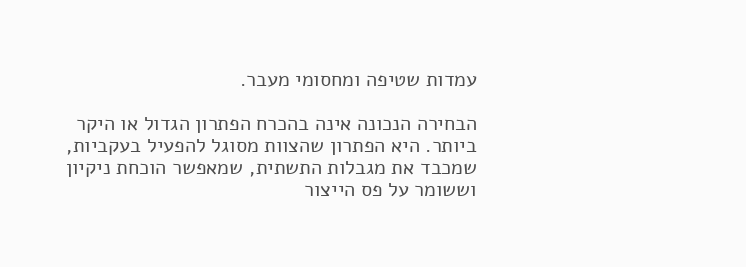עמדות שטיפה ומחסומי מעבר.

הבחירה הנכונה אינה בהכרח הפתרון הגדול או היקר ביותר. היא הפתרון שהצוות מסוגל להפעיל בעקביות, שמכבד את מגבלות התשתית, שמאפשר הוכחת ניקיון וששומר על פס הייצור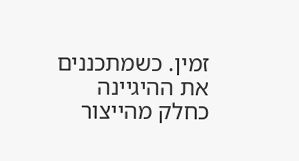זמין. כשמתכננים את ההיגיינה כחלק מהייצור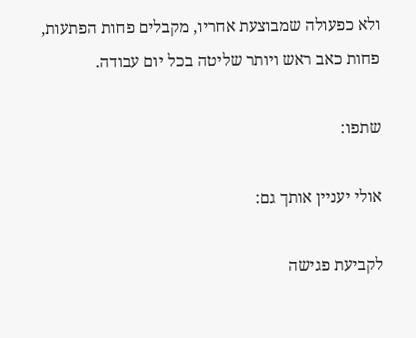ולא כפעולה שמבוצעת אחריו, מקבלים פחות הפתעות, פחות כאב ראש ויותר שליטה בכל יום עבודה.

שתפו:

אולי יעניין אותך גם:

לקביעת פגישה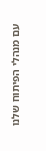עם מנהלי הפיתוח שלנו